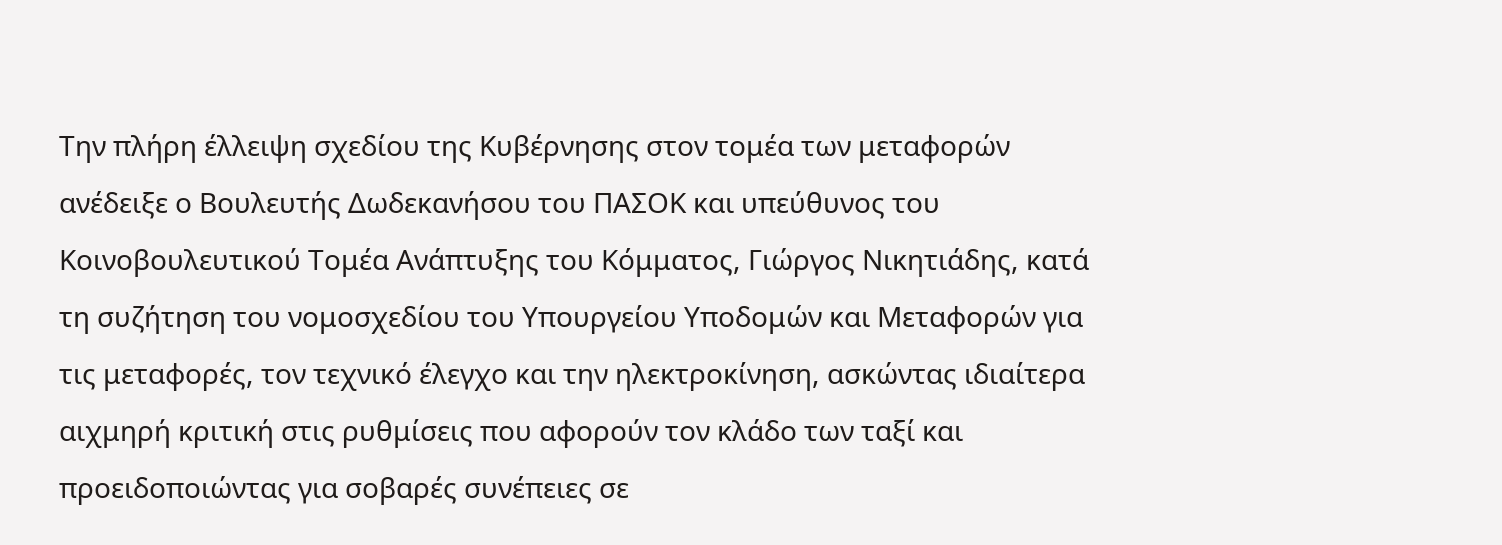Την πλήρη έλλειψη σχεδίου της Κυβέρνησης στον τομέα των μεταφορών ανέδειξε ο Βουλευτής Δωδεκανήσου του ΠΑΣΟΚ και υπεύθυνος του Κοινοβουλευτικού Τομέα Ανάπτυξης του Κόμματος, Γιώργος Νικητιάδης, κατά τη συζήτηση του νομοσχεδίου του Υπουργείου Υποδομών και Μεταφορών για τις μεταφορές, τον τεχνικό έλεγχο και την ηλεκτροκίνηση, ασκώντας ιδιαίτερα αιχμηρή κριτική στις ρυθμίσεις που αφορούν τον κλάδο των ταξί και προειδοποιώντας για σοβαρές συνέπειες σε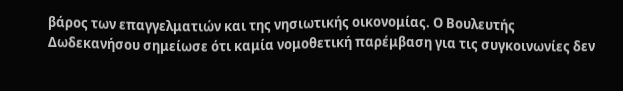βάρος των επαγγελματιών και της νησιωτικής οικονομίας. Ο Βουλευτής Δωδεκανήσου σημείωσε ότι καμία νομοθετική παρέμβαση για τις συγκοινωνίες δεν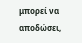μπορεί να αποδώσει,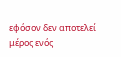εφόσον δεν αποτελεί μέρος ενός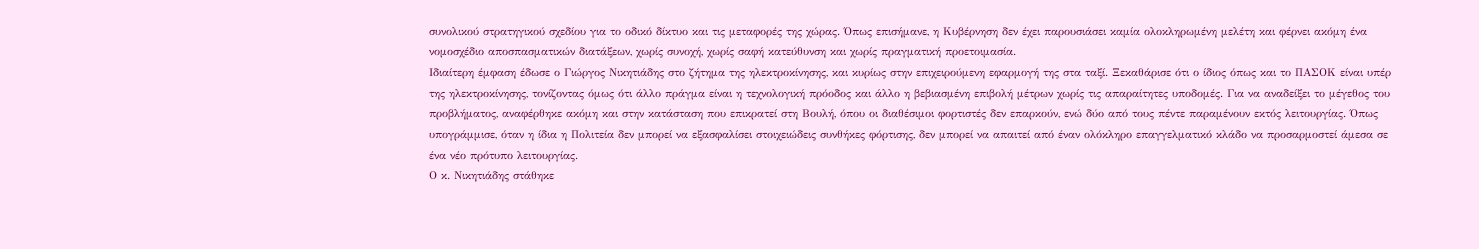συνολικού στρατηγικού σχεδίου για το οδικό δίκτυο και τις μεταφορές της χώρας. Όπως επισήμανε, η Κυβέρνηση δεν έχει παρουσιάσει καμία ολοκληρωμένη μελέτη και φέρνει ακόμη ένα νομοσχέδιο αποσπασματικών διατάξεων, χωρίς συνοχή, χωρίς σαφή κατεύθυνση και χωρίς πραγματική προετοιμασία.
Ιδιαίτερη έμφαση έδωσε ο Γιώργος Νικητιάδης στο ζήτημα της ηλεκτροκίνησης, και κυρίως στην επιχειρούμενη εφαρμογή της στα ταξί. Ξεκαθάρισε ότι ο ίδιος όπως και το ΠΑΣΟΚ είναι υπέρ της ηλεκτροκίνησης, τονίζοντας όμως ότι άλλο πράγμα είναι η τεχνολογική πρόοδος και άλλο η βεβιασμένη επιβολή μέτρων χωρίς τις απαραίτητες υποδομές. Για να αναδείξει το μέγεθος του προβλήματος, αναφέρθηκε ακόμη και στην κατάσταση που επικρατεί στη Βουλή, όπου οι διαθέσιμοι φορτιστές δεν επαρκούν, ενώ δύο από τους πέντε παραμένουν εκτός λειτουργίας. Όπως υπογράμμισε, όταν η ίδια η Πολιτεία δεν μπορεί να εξασφαλίσει στοιχειώδεις συνθήκες φόρτισης, δεν μπορεί να απαιτεί από έναν ολόκληρο επαγγελματικό κλάδο να προσαρμοστεί άμεσα σε ένα νέο πρότυπο λειτουργίας.
Ο κ. Νικητιάδης στάθηκε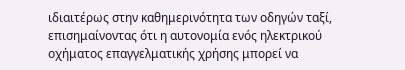ιδιαιτέρως στην καθημερινότητα των οδηγών ταξί, επισημαίνοντας ότι η αυτονομία ενός ηλεκτρικού οχήματος επαγγελματικής χρήσης μπορεί να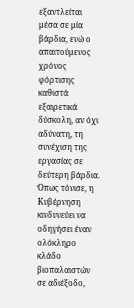εξαντλείται μέσα σε μία βάρδια, ενώ ο απαιτούμενος χρόνος φόρτισης καθιστά εξαιρετικά δύσκολη, αν όχι αδύνατη, τη συνέχιση της εργασίας σε δεύτερη βάρδια. Όπως τόνισε, η Κυβέρνηση κινδυνεύει να οδηγήσει έναν ολόκληρο κλάδο βιοπαλαιστών σε αδιέξοδο,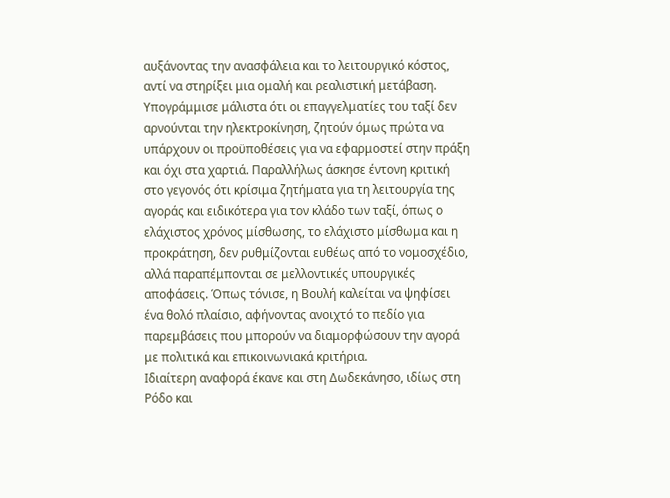αυξάνοντας την ανασφάλεια και το λειτουργικό κόστος, αντί να στηρίξει μια ομαλή και ρεαλιστική μετάβαση. Υπογράμμισε μάλιστα ότι οι επαγγελματίες του ταξί δεν αρνούνται την ηλεκτροκίνηση, ζητούν όμως πρώτα να υπάρχουν οι προϋποθέσεις για να εφαρμοστεί στην πράξη και όχι στα χαρτιά. Παραλλήλως άσκησε έντονη κριτική στο γεγονός ότι κρίσιμα ζητήματα για τη λειτουργία της αγοράς και ειδικότερα για τον κλάδο των ταξί, όπως ο ελάχιστος χρόνος μίσθωσης, το ελάχιστο μίσθωμα και η προκράτηση, δεν ρυθμίζονται ευθέως από το νομοσχέδιο, αλλά παραπέμπονται σε μελλοντικές υπουργικές αποφάσεις. Όπως τόνισε, η Βουλή καλείται να ψηφίσει ένα θολό πλαίσιο, αφήνοντας ανοιχτό το πεδίο για παρεμβάσεις που μπορούν να διαμορφώσουν την αγορά με πολιτικά και επικοινωνιακά κριτήρια.
Ιδιαίτερη αναφορά έκανε και στη Δωδεκάνησο, ιδίως στη Ρόδο και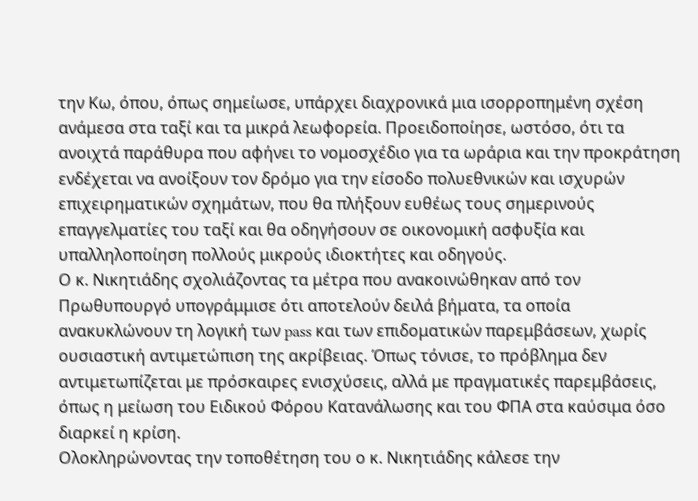την Κω, όπου, όπως σημείωσε, υπάρχει διαχρονικά μια ισορροπημένη σχέση ανάμεσα στα ταξί και τα μικρά λεωφορεία. Προειδοποίησε, ωστόσο, ότι τα ανοιχτά παράθυρα που αφήνει το νομοσχέδιο για τα ωράρια και την προκράτηση ενδέχεται να ανοίξουν τον δρόμο για την είσοδο πολυεθνικών και ισχυρών επιχειρηματικών σχημάτων, που θα πλήξουν ευθέως τους σημερινούς επαγγελματίες του ταξί και θα οδηγήσουν σε οικονομική ασφυξία και υπαλληλοποίηση πολλούς μικρούς ιδιοκτήτες και οδηγούς.
Ο κ. Νικητιάδης σχολιάζοντας τα μέτρα που ανακοινώθηκαν από τον Πρωθυπουργό υπογράμμισε ότι αποτελούν δειλά βήματα, τα οποία ανακυκλώνουν τη λογική των pass και των επιδοματικών παρεμβάσεων, χωρίς ουσιαστική αντιμετώπιση της ακρίβειας. Όπως τόνισε, το πρόβλημα δεν αντιμετωπίζεται με πρόσκαιρες ενισχύσεις, αλλά με πραγματικές παρεμβάσεις, όπως η μείωση του Ειδικού Φόρου Κατανάλωσης και του ΦΠΑ στα καύσιμα όσο διαρκεί η κρίση.
Ολοκληρώνοντας την τοποθέτηση του ο κ. Νικητιάδης κάλεσε την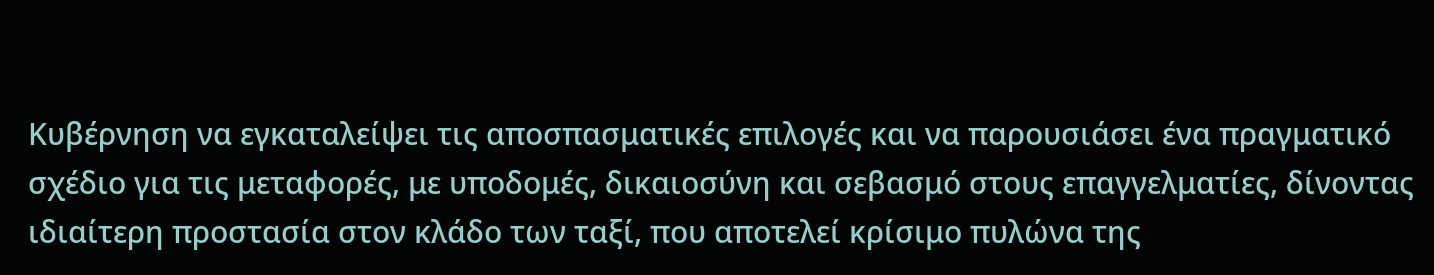Κυβέρνηση να εγκαταλείψει τις αποσπασματικές επιλογές και να παρουσιάσει ένα πραγματικό σχέδιο για τις μεταφορές, με υποδομές, δικαιοσύνη και σεβασμό στους επαγγελματίες, δίνοντας ιδιαίτερη προστασία στον κλάδο των ταξί, που αποτελεί κρίσιμο πυλώνα της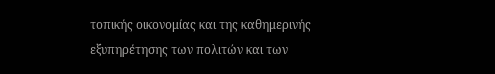τοπικής οικονομίας και της καθημερινής εξυπηρέτησης των πολιτών και των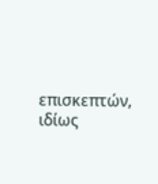επισκεπτών, ιδίως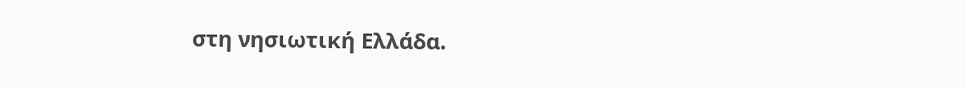στη νησιωτική Ελλάδα.